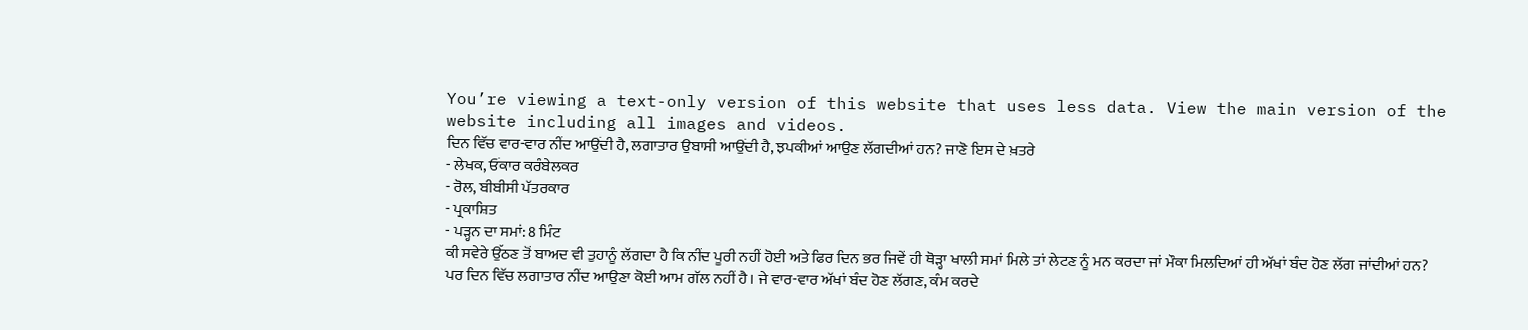You’re viewing a text-only version of this website that uses less data. View the main version of the website including all images and videos.
ਦਿਨ ਵਿੱਚ ਵਾਰ-ਵਾਰ ਨੀਂਦ ਆਉਂਦੀ ਹੈ, ਲਗਾਤਾਰ ਉਬਾਸੀ ਆਉਂਦੀ ਹੈ, ਝਪਕੀਆਂ ਆਉਣ ਲੱਗਦੀਆਂ ਹਨ? ਜਾਣੋ ਇਸ ਦੇ ਖ਼ਤਰੇ
- ਲੇਖਕ, ਓਂਕਾਰ ਕਰੰਬੇਲਕਰ
- ਰੋਲ, ਬੀਬੀਸੀ ਪੱਤਰਕਾਰ
- ਪ੍ਰਕਾਸ਼ਿਤ
- ਪੜ੍ਹਨ ਦਾ ਸਮਾਂ: 8 ਮਿੰਟ
ਕੀ ਸਵੇਰੇ ਉੱਠਣ ਤੋਂ ਬਾਅਦ ਵੀ ਤੁਹਾਨੂੰ ਲੱਗਦਾ ਹੈ ਕਿ ਨੀਂਦ ਪੂਰੀ ਨਹੀਂ ਹੋਈ ਅਤੇ ਫਿਰ ਦਿਨ ਭਰ ਜਿਵੇਂ ਹੀ ਥੋੜ੍ਹਾ ਖਾਲੀ ਸਮਾਂ ਮਿਲੇ ਤਾਂ ਲੇਟਣ ਨੂੰ ਮਨ ਕਰਦਾ ਜਾਂ ਮੌਕਾ ਮਿਲਦਿਆਂ ਹੀ ਅੱਖਾਂ ਬੰਦ ਹੋਣ ਲੱਗ ਜਾਂਦੀਆਂ ਹਨ?
ਪਰ ਦਿਨ ਵਿੱਚ ਲਗਾਤਾਰ ਨੀਂਦ ਆਉਣਾ ਕੋਈ ਆਮ ਗੱਲ ਨਹੀਂ ਹੈ। ਜੇ ਵਾਰ-ਵਾਰ ਅੱਖਾਂ ਬੰਦ ਹੋਣ ਲੱਗਣ, ਕੰਮ ਕਰਦੇ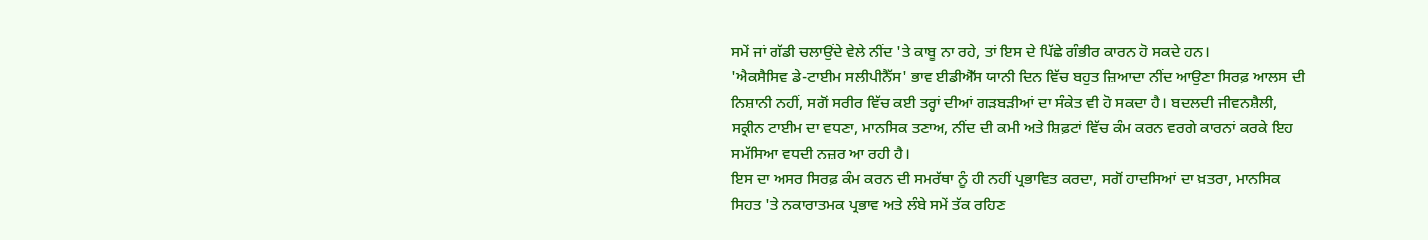ਸਮੇਂ ਜਾਂ ਗੱਡੀ ਚਲਾਉਂਦੇ ਵੇਲੇ ਨੀਂਦ 'ਤੇ ਕਾਬੂ ਨਾ ਰਹੇ, ਤਾਂ ਇਸ ਦੇ ਪਿੱਛੇ ਗੰਭੀਰ ਕਾਰਨ ਹੋ ਸਕਦੇ ਹਨ।
'ਐਕਸੈਸਿਵ ਡੇ-ਟਾਈਮ ਸਲੀਪੀਨੈੱਸ' ਭਾਵ ਈਡੀਐੱਸ ਯਾਨੀ ਦਿਨ ਵਿੱਚ ਬਹੁਤ ਜ਼ਿਆਦਾ ਨੀਂਦ ਆਉਣਾ ਸਿਰਫ਼ ਆਲਸ ਦੀ ਨਿਸ਼ਾਨੀ ਨਹੀਂ, ਸਗੋਂ ਸਰੀਰ ਵਿੱਚ ਕਈ ਤਰ੍ਹਾਂ ਦੀਆਂ ਗੜਬੜੀਆਂ ਦਾ ਸੰਕੇਤ ਵੀ ਹੋ ਸਕਦਾ ਹੈ। ਬਦਲਦੀ ਜੀਵਨਸ਼ੈਲੀ, ਸਕ੍ਰੀਨ ਟਾਈਮ ਦਾ ਵਧਣਾ, ਮਾਨਸਿਕ ਤਣਾਅ, ਨੀਂਦ ਦੀ ਕਮੀ ਅਤੇ ਸ਼ਿਫ਼ਟਾਂ ਵਿੱਚ ਕੰਮ ਕਰਨ ਵਰਗੇ ਕਾਰਨਾਂ ਕਰਕੇ ਇਹ ਸਮੱਸਿਆ ਵਧਦੀ ਨਜ਼ਰ ਆ ਰਹੀ ਹੈ।
ਇਸ ਦਾ ਅਸਰ ਸਿਰਫ਼ ਕੰਮ ਕਰਨ ਦੀ ਸਮਰੱਥਾ ਨੂੰ ਹੀ ਨਹੀਂ ਪ੍ਰਭਾਵਿਤ ਕਰਦਾ, ਸਗੋਂ ਹਾਦਸਿਆਂ ਦਾ ਖ਼ਤਰਾ, ਮਾਨਸਿਕ ਸਿਹਤ 'ਤੇ ਨਕਾਰਾਤਮਕ ਪ੍ਰਭਾਵ ਅਤੇ ਲੰਬੇ ਸਮੇਂ ਤੱਕ ਰਹਿਣ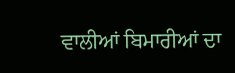ਵਾਲੀਆਂ ਬਿਮਾਰੀਆਂ ਦਾ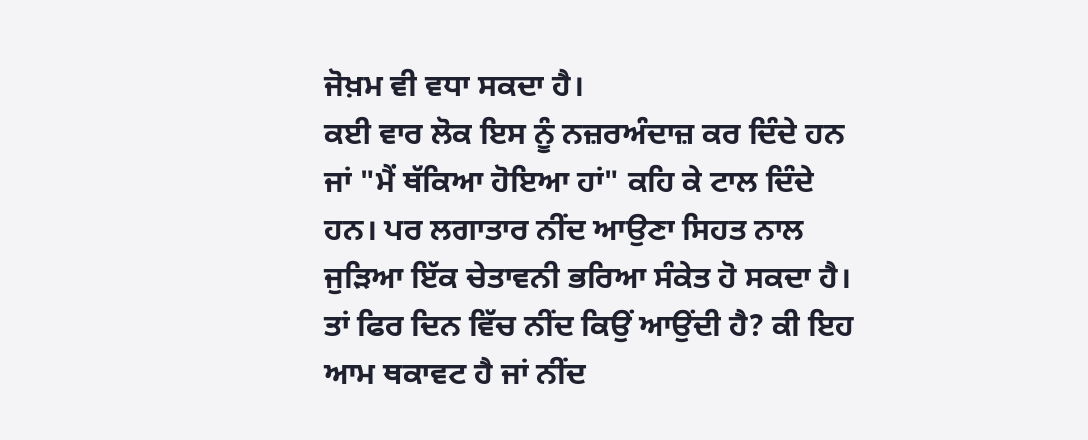ਜੋਖ਼ਮ ਵੀ ਵਧਾ ਸਕਦਾ ਹੈ।
ਕਈ ਵਾਰ ਲੋਕ ਇਸ ਨੂੰ ਨਜ਼ਰਅੰਦਾਜ਼ ਕਰ ਦਿੰਦੇ ਹਨ ਜਾਂ "ਮੈਂ ਥੱਕਿਆ ਹੋਇਆ ਹਾਂ" ਕਹਿ ਕੇ ਟਾਲ ਦਿੰਦੇ ਹਨ। ਪਰ ਲਗਾਤਾਰ ਨੀਂਦ ਆਉਣਾ ਸਿਹਤ ਨਾਲ ਜੁੜਿਆ ਇੱਕ ਚੇਤਾਵਨੀ ਭਰਿਆ ਸੰਕੇਤ ਹੋ ਸਕਦਾ ਹੈ।
ਤਾਂ ਫਿਰ ਦਿਨ ਵਿੱਚ ਨੀਂਦ ਕਿਉਂ ਆਉਂਦੀ ਹੈ? ਕੀ ਇਹ ਆਮ ਥਕਾਵਟ ਹੈ ਜਾਂ ਨੀਂਦ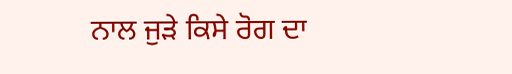ਨਾਲ ਜੁੜੇ ਕਿਸੇ ਰੋਗ ਦਾ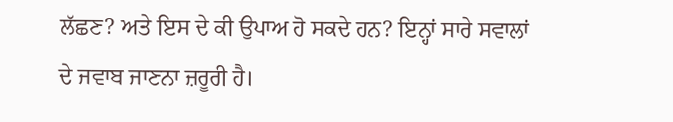ਲੱਛਣ? ਅਤੇ ਇਸ ਦੇ ਕੀ ਉਪਾਅ ਹੋ ਸਕਦੇ ਹਨ? ਇਨ੍ਹਾਂ ਸਾਰੇ ਸਵਾਲਾਂ ਦੇ ਜਵਾਬ ਜਾਣਨਾ ਜ਼ਰੂਰੀ ਹੈ।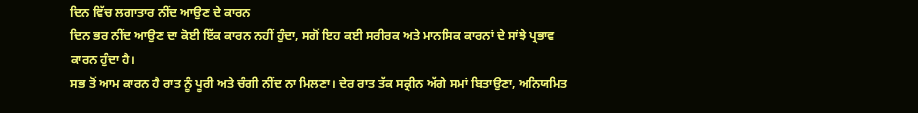ਦਿਨ ਵਿੱਚ ਲਗਾਤਾਰ ਨੀਂਦ ਆਉਣ ਦੇ ਕਾਰਨ
ਦਿਨ ਭਰ ਨੀਂਦ ਆਉਣ ਦਾ ਕੋਈ ਇੱਕ ਕਾਰਨ ਨਹੀਂ ਹੁੰਦਾ, ਸਗੋਂ ਇਹ ਕਈ ਸਰੀਰਕ ਅਤੇ ਮਾਨਸਿਕ ਕਾਰਨਾਂ ਦੇ ਸਾਂਝੇ ਪ੍ਰਭਾਵ ਕਾਰਨ ਹੁੰਦਾ ਹੈ।
ਸਭ ਤੋਂ ਆਮ ਕਾਰਨ ਹੈ ਰਾਤ ਨੂੰ ਪੂਰੀ ਅਤੇ ਚੰਗੀ ਨੀਂਦ ਨਾ ਮਿਲਣਾ। ਦੇਰ ਰਾਤ ਤੱਕ ਸਕ੍ਰੀਨ ਅੱਗੇ ਸਮਾਂ ਬਿਤਾਉਣਾ, ਅਨਿਯਮਿਤ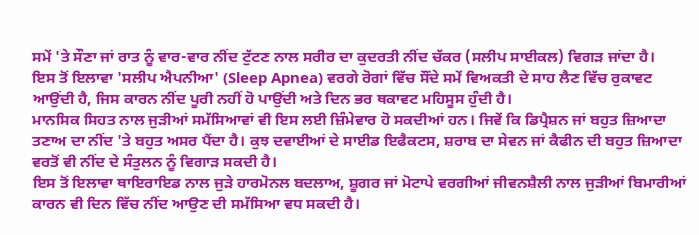ਸਮੇਂ 'ਤੇ ਸੌਣਾ ਜਾਂ ਰਾਤ ਨੂੰ ਵਾਰ-ਵਾਰ ਨੀਂਦ ਟੁੱਟਣ ਨਾਲ ਸਰੀਰ ਦਾ ਕੁਦਰਤੀ ਨੀਂਦ ਚੱਕਰ (ਸਲੀਪ ਸਾਈਕਲ) ਵਿਗੜ ਜਾਂਦਾ ਹੈ।
ਇਸ ਤੋਂ ਇਲਾਵਾ 'ਸਲੀਪ ਐਪਨੀਆ' (Sleep Apnea) ਵਰਗੇ ਰੋਗਾਂ ਵਿੱਚ ਸੌਂਦੇ ਸਮੇਂ ਵਿਅਕਤੀ ਦੇ ਸਾਹ ਲੈਣ ਵਿੱਚ ਰੁਕਾਵਟ ਆਉਂਦੀ ਹੈ, ਜਿਸ ਕਾਰਨ ਨੀਂਦ ਪੂਰੀ ਨਹੀਂ ਹੋ ਪਾਉਂਦੀ ਅਤੇ ਦਿਨ ਭਰ ਥਕਾਵਟ ਮਹਿਸੂਸ ਹੁੰਦੀ ਹੈ।
ਮਾਨਸਿਕ ਸਿਹਤ ਨਾਲ ਜੁੜੀਆਂ ਸਮੱਸਿਆਵਾਂ ਵੀ ਇਸ ਲਈ ਜ਼ਿੰਮੇਵਾਰ ਹੋ ਸਕਦੀਆਂ ਹਨ। ਜਿਵੇਂ ਕਿ ਡਿਪ੍ਰੈਸ਼ਨ ਜਾਂ ਬਹੁਤ ਜ਼ਿਆਦਾ ਤਣਾਅ ਦਾ ਨੀਂਦ 'ਤੇ ਬਹੁਤ ਅਸਰ ਪੈਂਦਾ ਹੈ। ਕੁਝ ਦਵਾਈਆਂ ਦੇ ਸਾਈਡ ਇਫੈਕਟਸ, ਸ਼ਰਾਬ ਦਾ ਸੇਵਨ ਜਾਂ ਕੈਫੀਨ ਦੀ ਬਹੁਤ ਜ਼ਿਆਦਾ ਵਰਤੋਂ ਵੀ ਨੀਂਦ ਦੇ ਸੰਤੁਲਨ ਨੂੰ ਵਿਗਾੜ ਸਕਦੀ ਹੈ।
ਇਸ ਤੋਂ ਇਲਾਵਾ ਥਾਇਰਾਇਡ ਨਾਲ ਜੁੜੇ ਹਾਰਮੋਨਲ ਬਦਲਾਅ, ਸ਼ੂਗਰ ਜਾਂ ਮੋਟਾਪੇ ਵਰਗੀਆਂ ਜੀਵਨਸ਼ੈਲੀ ਨਾਲ ਜੁੜੀਆਂ ਬਿਮਾਰੀਆਂ ਕਾਰਨ ਵੀ ਦਿਨ ਵਿੱਚ ਨੀਂਦ ਆਉਣ ਦੀ ਸਮੱਸਿਆ ਵਧ ਸਕਦੀ ਹੈ।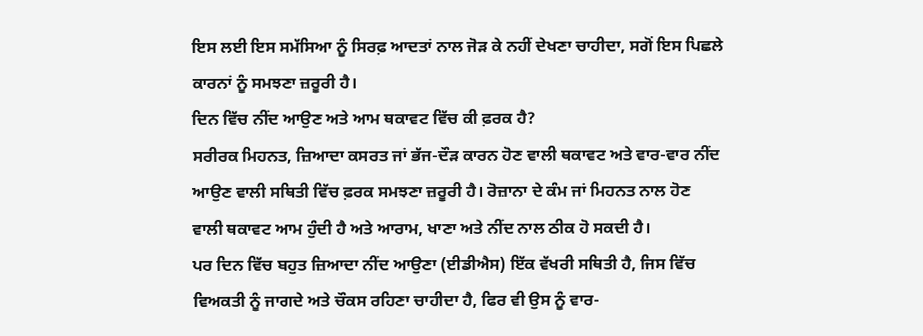ਇਸ ਲਈ ਇਸ ਸਮੱਸਿਆ ਨੂੰ ਸਿਰਫ਼ ਆਦਤਾਂ ਨਾਲ ਜੋੜ ਕੇ ਨਹੀਂ ਦੇਖਣਾ ਚਾਹੀਦਾ, ਸਗੋਂ ਇਸ ਪਿਛਲੇ ਕਾਰਨਾਂ ਨੂੰ ਸਮਝਣਾ ਜ਼ਰੂਰੀ ਹੈ।
ਦਿਨ ਵਿੱਚ ਨੀਂਦ ਆਉਣ ਅਤੇ ਆਮ ਥਕਾਵਟ ਵਿੱਚ ਕੀ ਫ਼ਰਕ ਹੈ?
ਸਰੀਰਕ ਮਿਹਨਤ, ਜ਼ਿਆਦਾ ਕਸਰਤ ਜਾਂ ਭੱਜ-ਦੌੜ ਕਾਰਨ ਹੋਣ ਵਾਲੀ ਥਕਾਵਟ ਅਤੇ ਵਾਰ-ਵਾਰ ਨੀਂਦ ਆਉਣ ਵਾਲੀ ਸਥਿਤੀ ਵਿੱਚ ਫ਼ਰਕ ਸਮਝਣਾ ਜ਼ਰੂਰੀ ਹੈ। ਰੋਜ਼ਾਨਾ ਦੇ ਕੰਮ ਜਾਂ ਮਿਹਨਤ ਨਾਲ ਹੋਣ ਵਾਲੀ ਥਕਾਵਟ ਆਮ ਹੁੰਦੀ ਹੈ ਅਤੇ ਆਰਾਮ, ਖਾਣਾ ਅਤੇ ਨੀਂਦ ਨਾਲ ਠੀਕ ਹੋ ਸਕਦੀ ਹੈ।
ਪਰ ਦਿਨ ਵਿੱਚ ਬਹੁਤ ਜ਼ਿਆਦਾ ਨੀਂਦ ਆਉਣਾ (ਈਡੀਐਸ) ਇੱਕ ਵੱਖਰੀ ਸਥਿਤੀ ਹੈ, ਜਿਸ ਵਿੱਚ ਵਿਅਕਤੀ ਨੂੰ ਜਾਗਦੇ ਅਤੇ ਚੌਕਸ ਰਹਿਣਾ ਚਾਹੀਦਾ ਹੈ, ਫਿਰ ਵੀ ਉਸ ਨੂੰ ਵਾਰ-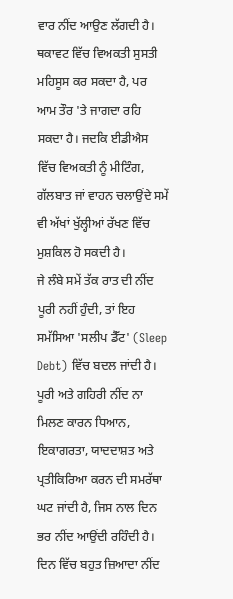ਵਾਰ ਨੀਂਦ ਆਉਣ ਲੱਗਦੀ ਹੈ। ਥਕਾਵਟ ਵਿੱਚ ਵਿਅਕਤੀ ਸੁਸਤੀ ਮਹਿਸੂਸ ਕਰ ਸਕਦਾ ਹੈ, ਪਰ ਆਮ ਤੌਰ 'ਤੇ ਜਾਗਦਾ ਰਹਿ ਸਕਦਾ ਹੈ। ਜਦਕਿ ਈਡੀਐਸ ਵਿੱਚ ਵਿਅਕਤੀ ਨੂੰ ਮੀਟਿੰਗ, ਗੱਲਬਾਤ ਜਾਂ ਵਾਹਨ ਚਲਾਉਂਦੇ ਸਮੇਂ ਵੀ ਅੱਖਾਂ ਖੁੱਲ੍ਹੀਆਂ ਰੱਖਣ ਵਿੱਚ ਮੁਸ਼ਕਿਲ ਹੋ ਸਕਦੀ ਹੈ।
ਜੇ ਲੰਬੇ ਸਮੇਂ ਤੱਕ ਰਾਤ ਦੀ ਨੀਂਦ ਪੂਰੀ ਨਹੀਂ ਹੁੰਦੀ, ਤਾਂ ਇਹ ਸਮੱਸਿਆ 'ਸਲੀਪ ਡੈੱਟ' (Sleep Debt) ਵਿੱਚ ਬਦਲ ਜਾਂਦੀ ਹੈ। ਪੂਰੀ ਅਤੇ ਗਹਿਰੀ ਨੀਂਦ ਨਾ ਮਿਲਣ ਕਾਰਨ ਧਿਆਨ, ਇਕਾਗਰਤਾ, ਯਾਦਦਾਸ਼ਤ ਅਤੇ ਪ੍ਰਤੀਕਿਰਿਆ ਕਰਨ ਦੀ ਸਮਰੱਥਾ ਘਟ ਜਾਂਦੀ ਹੈ, ਜਿਸ ਨਾਲ ਦਿਨ ਭਰ ਨੀਂਦ ਆਉਂਦੀ ਰਹਿੰਦੀ ਹੈ।
ਦਿਨ ਵਿੱਚ ਬਹੁਤ ਜ਼ਿਆਦਾ ਨੀਂਦ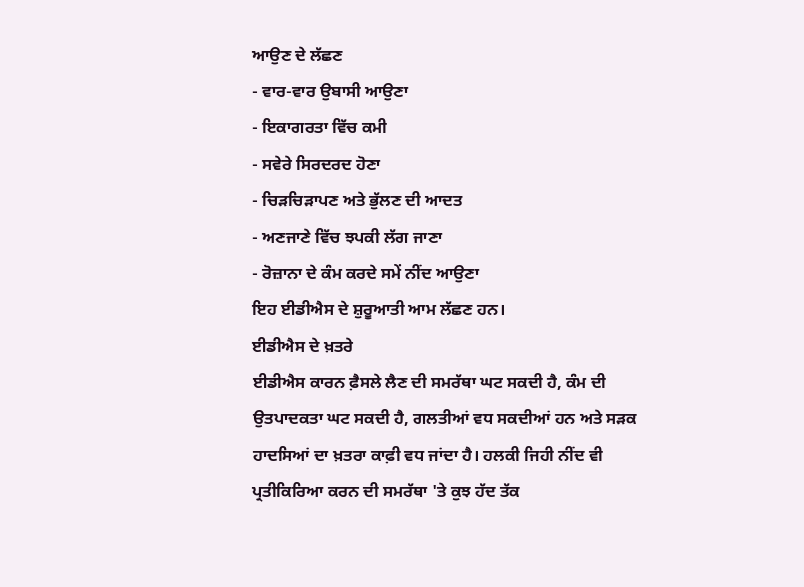ਆਉਣ ਦੇ ਲੱਛਣ
- ਵਾਰ-ਵਾਰ ਉਬਾਸੀ ਆਉਣਾ
- ਇਕਾਗਰਤਾ ਵਿੱਚ ਕਮੀ
- ਸਵੇਰੇ ਸਿਰਦਰਦ ਹੋਣਾ
- ਚਿੜਚਿੜਾਪਣ ਅਤੇ ਭੁੱਲਣ ਦੀ ਆਦਤ
- ਅਣਜਾਣੇ ਵਿੱਚ ਝਪਕੀ ਲੱਗ ਜਾਣਾ
- ਰੋਜ਼ਾਨਾ ਦੇ ਕੰਮ ਕਰਦੇ ਸਮੇਂ ਨੀਂਦ ਆਉਣਾ
ਇਹ ਈਡੀਐਸ ਦੇ ਸ਼ੁਰੂਆਤੀ ਆਮ ਲੱਛਣ ਹਨ।
ਈਡੀਐਸ ਦੇ ਖ਼ਤਰੇ
ਈਡੀਐਸ ਕਾਰਨ ਫ਼ੈਸਲੇ ਲੈਣ ਦੀ ਸਮਰੱਥਾ ਘਟ ਸਕਦੀ ਹੈ, ਕੰਮ ਦੀ ਉਤਪਾਦਕਤਾ ਘਟ ਸਕਦੀ ਹੈ, ਗਲਤੀਆਂ ਵਧ ਸਕਦੀਆਂ ਹਨ ਅਤੇ ਸੜਕ ਹਾਦਸਿਆਂ ਦਾ ਖ਼ਤਰਾ ਕਾਫ਼ੀ ਵਧ ਜਾਂਦਾ ਹੈ। ਹਲਕੀ ਜਿਹੀ ਨੀਂਦ ਵੀ ਪ੍ਰਤੀਕਿਰਿਆ ਕਰਨ ਦੀ ਸਮਰੱਥਾ 'ਤੇ ਕੁਝ ਹੱਦ ਤੱਕ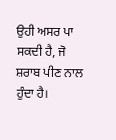ਉਹੀ ਅਸਰ ਪਾ ਸਕਦੀ ਹੈ, ਜੋ ਸ਼ਰਾਬ ਪੀਣ ਨਾਲ ਹੁੰਦਾ ਹੈ।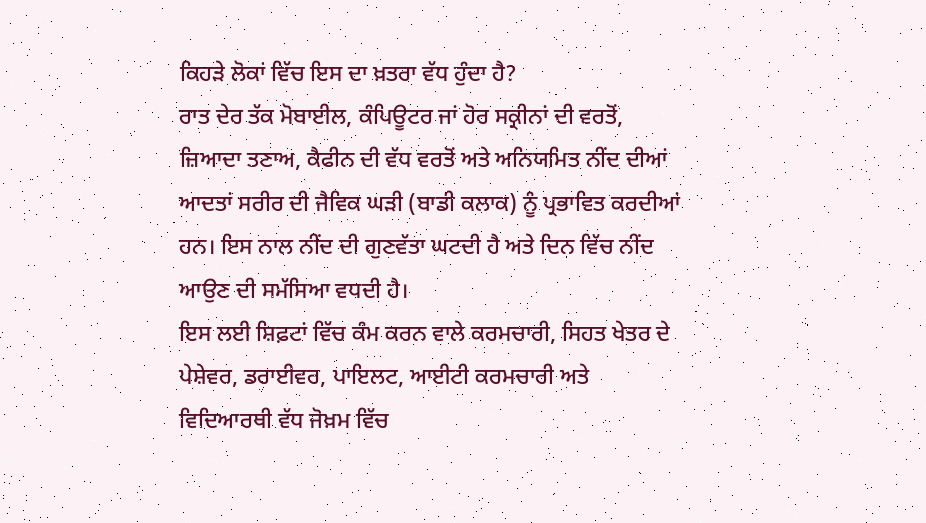ਕਿਹੜੇ ਲੋਕਾਂ ਵਿੱਚ ਇਸ ਦਾ ਖ਼ਤਰਾ ਵੱਧ ਹੁੰਦਾ ਹੈ?
ਰਾਤ ਦੇਰ ਤੱਕ ਮੋਬਾਈਲ, ਕੰਪਿਊਟਰ ਜਾਂ ਹੋਰ ਸਕ੍ਰੀਨਾਂ ਦੀ ਵਰਤੋਂ, ਜ਼ਿਆਦਾ ਤਣਾਅ, ਕੈਫੀਨ ਦੀ ਵੱਧ ਵਰਤੋਂ ਅਤੇ ਅਨਿਯਮਿਤ ਨੀਂਦ ਦੀਆਂ ਆਦਤਾਂ ਸਰੀਰ ਦੀ ਜੈਵਿਕ ਘੜੀ (ਬਾਡੀ ਕਲਾਕ) ਨੂੰ ਪ੍ਰਭਾਵਿਤ ਕਰਦੀਆਂ ਹਨ। ਇਸ ਨਾਲ ਨੀਂਦ ਦੀ ਗੁਣਵੱਤਾ ਘਟਦੀ ਹੈ ਅਤੇ ਦਿਨ ਵਿੱਚ ਨੀਂਦ ਆਉਣ ਦੀ ਸਮੱਸਿਆ ਵਧਦੀ ਹੈ।
ਇਸ ਲਈ ਸ਼ਿਫ਼ਟਾਂ ਵਿੱਚ ਕੰਮ ਕਰਨ ਵਾਲੇ ਕਰਮਚਾਰੀ, ਸਿਹਤ ਖੇਤਰ ਦੇ ਪੇਸ਼ੇਵਰ, ਡਰਾਈਵਰ, ਪਾਇਲਟ, ਆਈਟੀ ਕਰਮਚਾਰੀ ਅਤੇ ਵਿਦਿਆਰਥੀ ਵੱਧ ਜੋਖ਼ਮ ਵਿੱਚ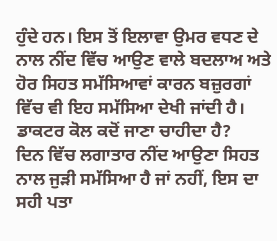ਹੁੰਦੇ ਹਨ। ਇਸ ਤੋਂ ਇਲਾਵਾ ਉਮਰ ਵਧਣ ਦੇ ਨਾਲ ਨੀਂਦ ਵਿੱਚ ਆਉਣ ਵਾਲੇ ਬਦਲਾਅ ਅਤੇ ਹੋਰ ਸਿਹਤ ਸਮੱਸਿਆਵਾਂ ਕਾਰਨ ਬਜ਼ੁਰਗਾਂ ਵਿੱਚ ਵੀ ਇਹ ਸਮੱਸਿਆ ਦੇਖੀ ਜਾਂਦੀ ਹੈ।
ਡਾਕਟਰ ਕੋਲ ਕਦੋਂ ਜਾਣਾ ਚਾਹੀਦਾ ਹੈ?
ਦਿਨ ਵਿੱਚ ਲਗਾਤਾਰ ਨੀਂਦ ਆਉਣਾ ਸਿਹਤ ਨਾਲ ਜੁੜੀ ਸਮੱਸਿਆ ਹੈ ਜਾਂ ਨਹੀਂ, ਇਸ ਦਾ ਸਹੀ ਪਤਾ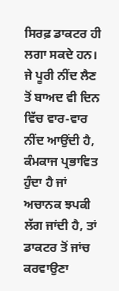ਸਿਰਫ਼ ਡਾਕਟਰ ਹੀ ਲਗਾ ਸਕਦੇ ਹਨ।
ਜੇ ਪੂਰੀ ਨੀਂਦ ਲੈਣ ਤੋਂ ਬਾਅਦ ਵੀ ਦਿਨ ਵਿੱਚ ਵਾਰ-ਵਾਰ ਨੀਂਦ ਆਉਂਦੀ ਹੈ, ਕੰਮਕਾਜ ਪ੍ਰਭਾਵਿਤ ਹੁੰਦਾ ਹੈ ਜਾਂ ਅਚਾਨਕ ਝਪਕੀ ਲੱਗ ਜਾਂਦੀ ਹੈ, ਤਾਂ ਡਾਕਟਰ ਤੋਂ ਜਾਂਚ ਕਰਵਾਉਣਾ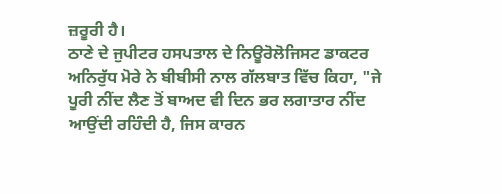ਜ਼ਰੂਰੀ ਹੈ।
ਠਾਣੇ ਦੇ ਜੁਪੀਟਰ ਹਸਪਤਾਲ ਦੇ ਨਿਊਰੋਲੋਜਿਸਟ ਡਾਕਟਰ ਅਨਿਰੁੱਧ ਮੋਰੇ ਨੇ ਬੀਬੀਸੀ ਨਾਲ ਗੱਲਬਾਤ ਵਿੱਚ ਕਿਹਾ, "ਜੇ ਪੂਰੀ ਨੀਂਦ ਲੈਣ ਤੋਂ ਬਾਅਦ ਵੀ ਦਿਨ ਭਰ ਲਗਾਤਾਰ ਨੀਂਦ ਆਉਂਦੀ ਰਹਿੰਦੀ ਹੈ, ਜਿਸ ਕਾਰਨ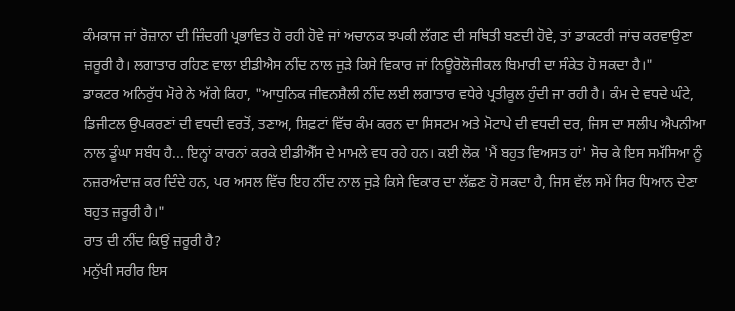ਕੰਮਕਾਜ ਜਾਂ ਰੋਜ਼ਾਨਾ ਦੀ ਜ਼ਿੰਦਗੀ ਪ੍ਰਭਾਵਿਤ ਹੋ ਰਹੀ ਹੋਵੇ ਜਾਂ ਅਚਾਨਕ ਝਪਕੀ ਲੱਗਣ ਦੀ ਸਥਿਤੀ ਬਣਦੀ ਹੋਵੇ, ਤਾਂ ਡਾਕਟਰੀ ਜਾਂਚ ਕਰਵਾਉਣਾ ਜ਼ਰੂਰੀ ਹੈ। ਲਗਾਤਾਰ ਰਹਿਣ ਵਾਲਾ ਈਡੀਐਸ ਨੀਂਦ ਨਾਲ ਜੁੜੇ ਕਿਸੇ ਵਿਕਾਰ ਜਾਂ ਨਿਊਰੋਲੋਜੀਕਲ ਬਿਮਾਰੀ ਦਾ ਸੰਕੇਤ ਹੋ ਸਕਦਾ ਹੈ।"
ਡਾਕਟਰ ਅਨਿਰੁੱਧ ਮੋਰੇ ਨੇ ਅੱਗੇ ਕਿਹਾ, "ਆਧੁਨਿਕ ਜੀਵਨਸ਼ੈਲੀ ਨੀਂਦ ਲਈ ਲਗਾਤਾਰ ਵਧੇਰੇ ਪ੍ਰਤੀਕੂਲ ਹੁੰਦੀ ਜਾ ਰਹੀ ਹੈ। ਕੰਮ ਦੇ ਵਧਦੇ ਘੰਟੇ, ਡਿਜੀਟਲ ਉਪਕਰਣਾਂ ਦੀ ਵਧਦੀ ਵਰਤੋਂ, ਤਣਾਅ, ਸ਼ਿਫ਼ਟਾਂ ਵਿੱਚ ਕੰਮ ਕਰਨ ਦਾ ਸਿਸਟਮ ਅਤੇ ਮੋਟਾਪੇ ਦੀ ਵਧਦੀ ਦਰ, ਜਿਸ ਦਾ ਸਲੀਪ ਐਪਨੀਆ ਨਾਲ ਡੂੰਘਾ ਸਬੰਧ ਹੈ... ਇਨ੍ਹਾਂ ਕਾਰਨਾਂ ਕਰਕੇ ਈਡੀਐੱਸ ਦੇ ਮਾਮਲੇ ਵਧ ਰਹੇ ਹਨ। ਕਈ ਲੋਕ 'ਮੈਂ ਬਹੁਤ ਵਿਅਸਤ ਹਾਂ' ਸੋਚ ਕੇ ਇਸ ਸਮੱਸਿਆ ਨੂੰ ਨਜ਼ਰਅੰਦਾਜ਼ ਕਰ ਦਿੰਦੇ ਹਨ, ਪਰ ਅਸਲ ਵਿੱਚ ਇਹ ਨੀਂਦ ਨਾਲ ਜੁੜੇ ਕਿਸੇ ਵਿਕਾਰ ਦਾ ਲੱਛਣ ਹੋ ਸਕਦਾ ਹੈ, ਜਿਸ ਵੱਲ ਸਮੇਂ ਸਿਰ ਧਿਆਨ ਦੇਣਾ ਬਹੁਤ ਜ਼ਰੂਰੀ ਹੈ।"
ਰਾਤ ਦੀ ਨੀਂਦ ਕਿਉਂ ਜ਼ਰੂਰੀ ਹੈ?
ਮਨੁੱਖੀ ਸਰੀਰ ਇਸ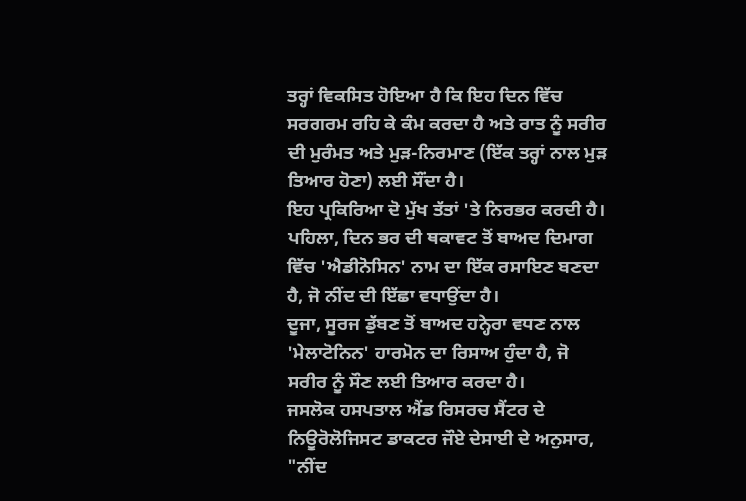ਤਰ੍ਹਾਂ ਵਿਕਸਿਤ ਹੋਇਆ ਹੈ ਕਿ ਇਹ ਦਿਨ ਵਿੱਚ ਸਰਗਰਮ ਰਹਿ ਕੇ ਕੰਮ ਕਰਦਾ ਹੈ ਅਤੇ ਰਾਤ ਨੂੰ ਸਰੀਰ ਦੀ ਮੁਰੰਮਤ ਅਤੇ ਮੁੜ-ਨਿਰਮਾਣ (ਇੱਕ ਤਰ੍ਹਾਂ ਨਾਲ ਮੁੜ ਤਿਆਰ ਹੋਣਾ) ਲਈ ਸੌਂਦਾ ਹੈ।
ਇਹ ਪ੍ਰਕਿਰਿਆ ਦੋ ਮੁੱਖ ਤੱਤਾਂ 'ਤੇ ਨਿਰਭਰ ਕਰਦੀ ਹੈ। ਪਹਿਲਾ, ਦਿਨ ਭਰ ਦੀ ਥਕਾਵਟ ਤੋਂ ਬਾਅਦ ਦਿਮਾਗ ਵਿੱਚ 'ਐਡੀਨੋਸਿਨ' ਨਾਮ ਦਾ ਇੱਕ ਰਸਾਇਣ ਬਣਦਾ ਹੈ, ਜੋ ਨੀਂਦ ਦੀ ਇੱਛਾ ਵਧਾਉਂਦਾ ਹੈ।
ਦੂਜਾ, ਸੂਰਜ ਡੁੱਬਣ ਤੋਂ ਬਾਅਦ ਹਨ੍ਹੇਰਾ ਵਧਣ ਨਾਲ 'ਮੇਲਾਟੋਨਿਨ' ਹਾਰਮੋਨ ਦਾ ਰਿਸਾਅ ਹੁੰਦਾ ਹੈ, ਜੋ ਸਰੀਰ ਨੂੰ ਸੌਣ ਲਈ ਤਿਆਰ ਕਰਦਾ ਹੈ।
ਜਸਲੋਕ ਹਸਪਤਾਲ ਐਂਡ ਰਿਸਰਚ ਸੈਂਟਰ ਦੇ ਨਿਊਰੋਲੋਜਿਸਟ ਡਾਕਟਰ ਜੌਏ ਦੇਸਾਈ ਦੇ ਅਨੁਸਾਰ, "ਨੀਂਦ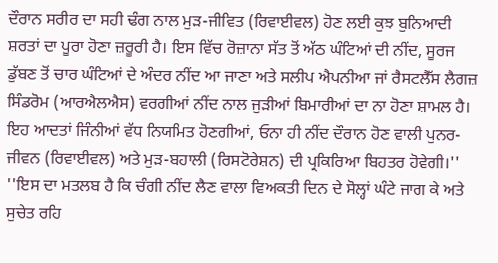ਦੌਰਾਨ ਸਰੀਰ ਦਾ ਸਹੀ ਢੰਗ ਨਾਲ ਮੁੜ-ਜੀਵਿਤ (ਰਿਵਾਈਵਲ) ਹੋਣ ਲਈ ਕੁਝ ਬੁਨਿਆਦੀ ਸ਼ਰਤਾਂ ਦਾ ਪੂਰਾ ਹੋਣਾ ਜ਼ਰੂਰੀ ਹੈ। ਇਸ ਵਿੱਚ ਰੋਜ਼ਾਨਾ ਸੱਤ ਤੋਂ ਅੱਠ ਘੰਟਿਆਂ ਦੀ ਨੀਂਦ, ਸੂਰਜ ਡੁੱਬਣ ਤੋਂ ਚਾਰ ਘੰਟਿਆਂ ਦੇ ਅੰਦਰ ਨੀਂਦ ਆ ਜਾਣਾ ਅਤੇ ਸਲੀਪ ਐਪਨੀਆ ਜਾਂ ਰੈਸਟਲੈੱਸ ਲੈਗਜ਼ ਸਿੰਡਰੋਮ (ਆਰਐਲਐਸ) ਵਰਗੀਆਂ ਨੀਂਦ ਨਾਲ ਜੁੜੀਆਂ ਬਿਮਾਰੀਆਂ ਦਾ ਨਾ ਹੋਣਾ ਸ਼ਾਮਲ ਹੈ। ਇਹ ਆਦਤਾਂ ਜਿੰਨੀਆਂ ਵੱਧ ਨਿਯਮਿਤ ਹੋਣਗੀਆਂ, ਓਨਾ ਹੀ ਨੀਂਦ ਦੌਰਾਨ ਹੋਣ ਵਾਲੀ ਪੁਨਰ-ਜੀਵਨ (ਰਿਵਾਈਵਲ) ਅਤੇ ਮੁੜ-ਬਹਾਲੀ (ਰਿਸਟੋਰੇਸ਼ਨ) ਦੀ ਪ੍ਰਕਿਰਿਆ ਬਿਹਤਰ ਹੋਵੇਗੀ।''
''ਇਸ ਦਾ ਮਤਲਬ ਹੈ ਕਿ ਚੰਗੀ ਨੀਂਦ ਲੈਣ ਵਾਲਾ ਵਿਅਕਤੀ ਦਿਨ ਦੇ ਸੋਲ੍ਹਾਂ ਘੰਟੇ ਜਾਗ ਕੇ ਅਤੇ ਸੁਚੇਤ ਰਹਿ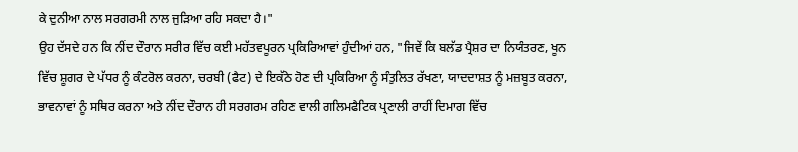ਕੇ ਦੁਨੀਆ ਨਾਲ ਸਰਗਰਮੀ ਨਾਲ ਜੁੜਿਆ ਰਹਿ ਸਕਦਾ ਹੈ।"
ਉਹ ਦੱਸਦੇ ਹਨ ਕਿ ਨੀਂਦ ਦੌਰਾਨ ਸਰੀਰ ਵਿੱਚ ਕਈ ਮਹੱਤਵਪੂਰਨ ਪ੍ਰਕਿਰਿਆਵਾਂ ਹੁੰਦੀਆਂ ਹਨ, "ਜਿਵੇਂ ਕਿ ਬਲੱਡ ਪ੍ਰੈਸ਼ਰ ਦਾ ਨਿਯੰਤਰਣ, ਖੂਨ ਵਿੱਚ ਸ਼ੂਗਰ ਦੇ ਪੱਧਰ ਨੂੰ ਕੰਟਰੋਲ ਕਰਨਾ, ਚਰਬੀ (ਫੈਟ) ਦੇ ਇਕੱਠੇ ਹੋਣ ਦੀ ਪ੍ਰਕਿਰਿਆ ਨੂੰ ਸੰਤੁਲਿਤ ਰੱਖਣਾ, ਯਾਦਦਾਸ਼ਤ ਨੂੰ ਮਜ਼ਬੂਤ ਕਰਨਾ, ਭਾਵਨਾਵਾਂ ਨੂੰ ਸਥਿਰ ਕਰਨਾ ਅਤੇ ਨੀਂਦ ਦੌਰਾਨ ਹੀ ਸਰਗਰਮ ਰਹਿਣ ਵਾਲੀ ਗਲਿਮਫੈਟਿਕ ਪ੍ਰਣਾਲੀ ਰਾਹੀਂ ਦਿਮਾਗ ਵਿੱਚ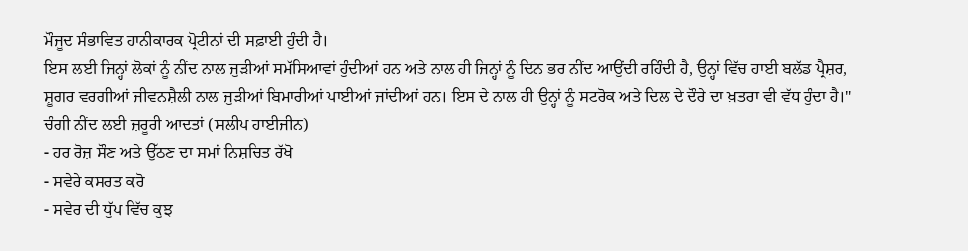ਮੌਜੂਦ ਸੰਭਾਵਿਤ ਹਾਨੀਕਾਰਕ ਪ੍ਰੋਟੀਨਾਂ ਦੀ ਸਫ਼ਾਈ ਹੁੰਦੀ ਹੈ।
ਇਸ ਲਈ ਜਿਨ੍ਹਾਂ ਲੋਕਾਂ ਨੂੰ ਨੀਂਦ ਨਾਲ ਜੁੜੀਆਂ ਸਮੱਸਿਆਵਾਂ ਹੁੰਦੀਆਂ ਹਨ ਅਤੇ ਨਾਲ ਹੀ ਜਿਨ੍ਹਾਂ ਨੂੰ ਦਿਨ ਭਰ ਨੀਂਦ ਆਉਂਦੀ ਰਹਿੰਦੀ ਹੈ, ਉਨ੍ਹਾਂ ਵਿੱਚ ਹਾਈ ਬਲੱਡ ਪ੍ਰੈਸ਼ਰ, ਸ਼ੂਗਰ ਵਰਗੀਆਂ ਜੀਵਨਸ਼ੈਲੀ ਨਾਲ ਜੁੜੀਆਂ ਬਿਮਾਰੀਆਂ ਪਾਈਆਂ ਜਾਂਦੀਆਂ ਹਨ। ਇਸ ਦੇ ਨਾਲ ਹੀ ਉਨ੍ਹਾਂ ਨੂੰ ਸਟਰੋਕ ਅਤੇ ਦਿਲ ਦੇ ਦੌਰੇ ਦਾ ਖ਼ਤਰਾ ਵੀ ਵੱਧ ਹੁੰਦਾ ਹੈ।"
ਚੰਗੀ ਨੀਂਦ ਲਈ ਜ਼ਰੂਰੀ ਆਦਤਾਂ (ਸਲੀਪ ਹਾਈਜੀਨ)
- ਹਰ ਰੋਜ਼ ਸੌਣ ਅਤੇ ਉੱਠਣ ਦਾ ਸਮਾਂ ਨਿਸ਼ਚਿਤ ਰੱਖੋ
- ਸਵੇਰੇ ਕਸਰਤ ਕਰੋ
- ਸਵੇਰ ਦੀ ਧੁੱਪ ਵਿੱਚ ਕੁਝ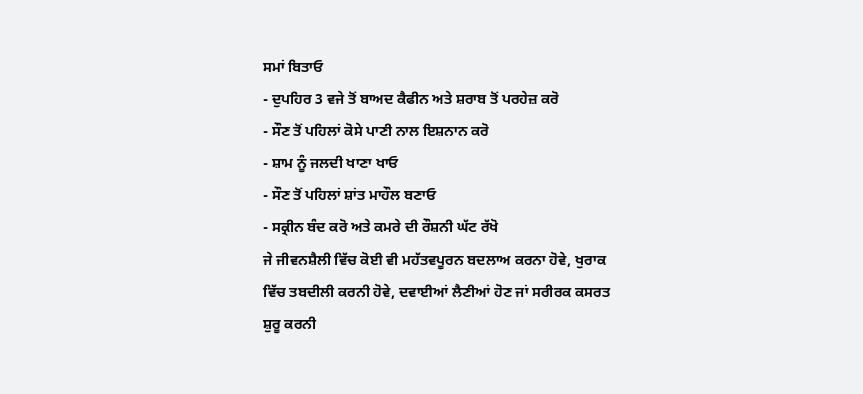ਸਮਾਂ ਬਿਤਾਓ
- ਦੁਪਹਿਰ 3 ਵਜੇ ਤੋਂ ਬਾਅਦ ਕੈਫੀਨ ਅਤੇ ਸ਼ਰਾਬ ਤੋਂ ਪਰਹੇਜ਼ ਕਰੋ
- ਸੌਣ ਤੋਂ ਪਹਿਲਾਂ ਕੋਸੇ ਪਾਣੀ ਨਾਲ ਇਸ਼ਨਾਨ ਕਰੋ
- ਸ਼ਾਮ ਨੂੰ ਜਲਦੀ ਖਾਣਾ ਖਾਓ
- ਸੌਣ ਤੋਂ ਪਹਿਲਾਂ ਸ਼ਾਂਤ ਮਾਹੌਲ ਬਣਾਓ
- ਸਕ੍ਰੀਨ ਬੰਦ ਕਰੋ ਅਤੇ ਕਮਰੇ ਦੀ ਰੌਸ਼ਨੀ ਘੱਟ ਰੱਖੋ
ਜੇ ਜੀਵਨਸ਼ੈਲੀ ਵਿੱਚ ਕੋਈ ਵੀ ਮਹੱਤਵਪੂਰਨ ਬਦਲਾਅ ਕਰਨਾ ਹੋਵੇ, ਖੁਰਾਕ ਵਿੱਚ ਤਬਦੀਲੀ ਕਰਨੀ ਹੋਵੇ, ਦਵਾਈਆਂ ਲੈਣੀਆਂ ਹੋਣ ਜਾਂ ਸਰੀਰਕ ਕਸਰਤ ਸ਼ੁਰੂ ਕਰਨੀ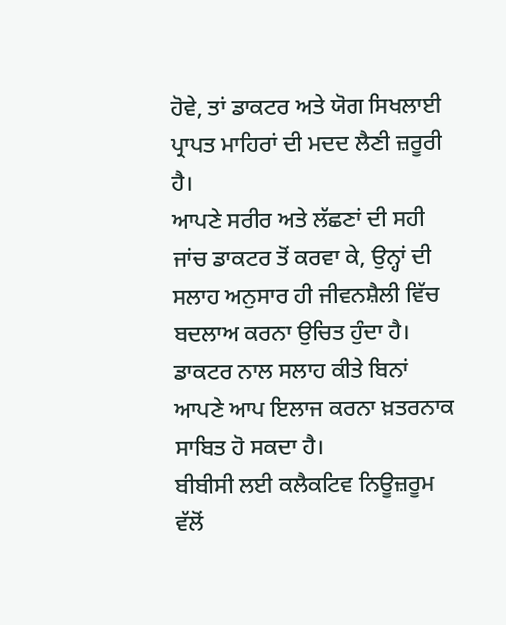ਹੋਵੇ, ਤਾਂ ਡਾਕਟਰ ਅਤੇ ਯੋਗ ਸਿਖਲਾਈ ਪ੍ਰਾਪਤ ਮਾਹਿਰਾਂ ਦੀ ਮਦਦ ਲੈਣੀ ਜ਼ਰੂਰੀ ਹੈ।
ਆਪਣੇ ਸਰੀਰ ਅਤੇ ਲੱਛਣਾਂ ਦੀ ਸਹੀ ਜਾਂਚ ਡਾਕਟਰ ਤੋਂ ਕਰਵਾ ਕੇ, ਉਨ੍ਹਾਂ ਦੀ ਸਲਾਹ ਅਨੁਸਾਰ ਹੀ ਜੀਵਨਸ਼ੈਲੀ ਵਿੱਚ ਬਦਲਾਅ ਕਰਨਾ ਉਚਿਤ ਹੁੰਦਾ ਹੈ। ਡਾਕਟਰ ਨਾਲ ਸਲਾਹ ਕੀਤੇ ਬਿਨਾਂ ਆਪਣੇ ਆਪ ਇਲਾਜ ਕਰਨਾ ਖ਼ਤਰਨਾਕ ਸਾਬਿਤ ਹੋ ਸਕਦਾ ਹੈ।
ਬੀਬੀਸੀ ਲਈ ਕਲੈਕਟਿਵ ਨਿਊਜ਼ਰੂਮ ਵੱਲੋਂ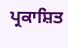ਪ੍ਰਕਾਸ਼ਿਤ